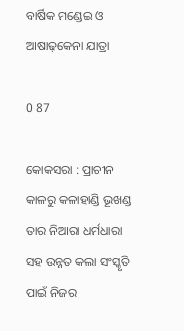ବାର୍ଷିକ ମଣ୍ଡେଇ ଓ ଆଷାଢ଼କେନା ଯାତ୍ରା

0 87

କୋକସରା : ପ୍ରାଚୀନ କାଳରୁ କଳାହାଣ୍ଡି ଭୂଖଣ୍ଡ ତାର ନିଆରା ଧର୍ମଧାରା ସହ ଉନ୍ନତ କଲା ସଂସ୍କୃତି ପାଇଁ ନିଜର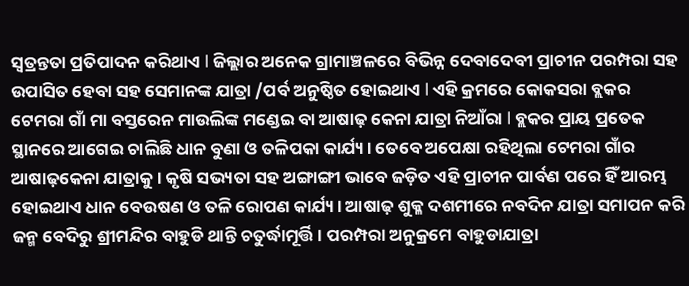ସ୍ୱତ୍ରନ୍ତତା ପ୍ରତିପାଦନ କରିଥାଏ l ଜିଲ୍ଲାର ଅନେକ ଗ୍ରାମାଞ୍ଚଳରେ ବିଭିନ୍ନ ଦେବାଦେବୀ ପ୍ରାଚୀନ ପରମ୍ପରା ସହ ଉପାସିତ ହେବା ସହ ସେମାନଙ୍କ ଯାତ୍ରା /ପର୍ବ ଅନୁଷ୍ଠିତ ହୋଇଥାଏ l ଏହି କ୍ରମରେ କୋକସରା ବ୍ଲକର ଟେମରା ଗାଁ ମା ବସ୍ତରେନ ମାଉଲିଙ୍କ ମଣ୍ଡେଇ ବା ଆଷାଢ଼ କେନା ଯାତ୍ରା ନିଆଁରା l ବ୍ଲକର ପ୍ରାୟ ପ୍ରତେକ ସ୍ଥାନରେ ଆଗେଇ ଚାଲିଛି ଧାନ ବୁଣା ଓ ତଳିପକା କାର୍ଯ୍ୟ। ତେବେ ଅପେକ୍ଷା ରହିଥିଲା ଟେମରା ଗାଁର ଆଷାଢ଼କେନା ଯାତ୍ରାକୁ। କୃଷି ସଭ୍ୟତା ସହ ଅଙ୍ଗାଙ୍ଗୀ ଭାବେ ଜଡ଼ିତ ଏହି ପ୍ରାଚୀନ ପାର୍ବଣ ପରେ ହିଁ ଆରମ୍ଭ ହୋଇଥାଏ ଧାନ ବେଉଷଣ ଓ ତଳି ରୋପଣ କାର୍ଯ୍ୟ। ଆଷାଢ଼ ଶୁକ୍ଳ ଦଶମୀରେ ନବଦିନ ଯାତ୍ରା ସମାପନ କରି ଜନ୍ମ ବେଦିରୁ ଶ୍ରୀମନ୍ଦିର ବାହୁଡି ଥାନ୍ତି ଚତୁର୍ଦ୍ଧାମୂର୍ତ୍ତି। ପରମ୍ପରା ଅନୁକ୍ରମେ ବାହୁଡାଯାତ୍ରା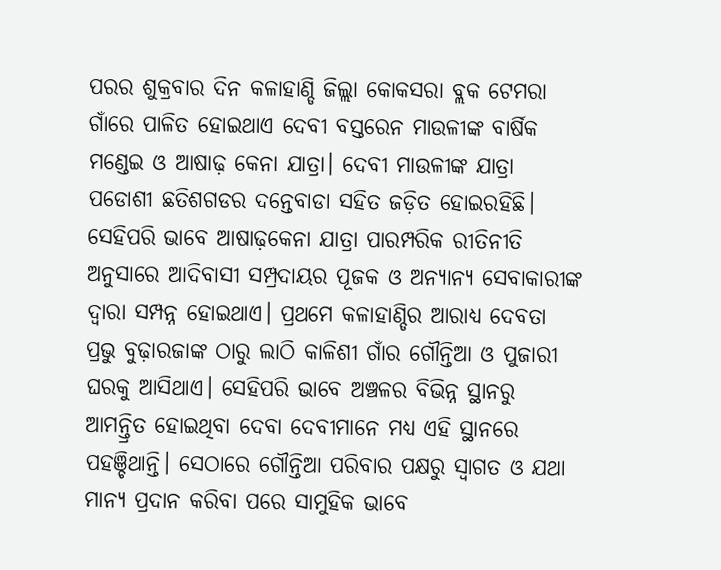ପରର ଶୁକ୍ରବାର ଦିନ କଳାହାଣ୍ଡି ଜିଲ୍ଲା କୋକସରା ବ୍ଲକ ଟେମରା ଗାଁରେ ପାଳିତ ହୋଇଥାଏ ଦେବୀ ବସ୍ତରେନ ମାଉଳୀଙ୍କ ବାର୍ଷିକ ମଣ୍ଡେଇ ଓ ଆଷାଢ଼ କେନା ଯାତ୍ରା। ଦେବୀ ମାଉଳୀଙ୍କ ଯାତ୍ରା ପଡୋଶୀ ଛତିଶଗଡର ଦନ୍ତେବାଡା ସହିତ ଜଡ଼ିତ ହୋଇରହିଛି। ସେହିପରି ଭାବେ ଆଷାଢ଼କେନା ଯାତ୍ରା ପାରମ୍ପରିକ ରୀତିନୀତି ଅନୁସାରେ ଆଦିବାସୀ ସମ୍ପ୍ରଦାୟର ପୂଜକ ଓ ଅନ୍ୟାନ୍ୟ ସେବାକାରୀଙ୍କ ଦ୍ଵାରା ସମ୍ପନ୍ନ ହୋଇଥାଏ। ପ୍ରଥମେ କଳାହାଣ୍ଡିର ଆରାଧ୍ୟ ଦେବତା ପ୍ରଭୁ ବୁଢ଼ାରଜାଙ୍କ ଠାରୁ ଲାଠି କାଳିଶୀ ଗାଁର ଗୌନ୍ତିଆ ଓ ପୁଜାରୀ ଘରକୁ ଆସିଥାଏ। ସେହିପରି ଭାବେ ଅଞ୍ଚଳର ବିଭିନ୍ନ ସ୍ଥାନରୁ ଆମନ୍ତ୍ରିତ ହୋଇଥିବା ଦେବା ଦେବୀମାନେ ମଧ୍ୟ ଏହି ସ୍ଥାନରେ ପହଞ୍ଚିଥାନ୍ତି। ସେଠାରେ ଗୌନ୍ତିଆ ପରିବାର ପକ୍ଷରୁ ସ୍ବାଗତ ଓ ଯଥା ମାନ୍ୟ ପ୍ରଦାନ କରିବା ପରେ ସାମୁହିକ ଭାବେ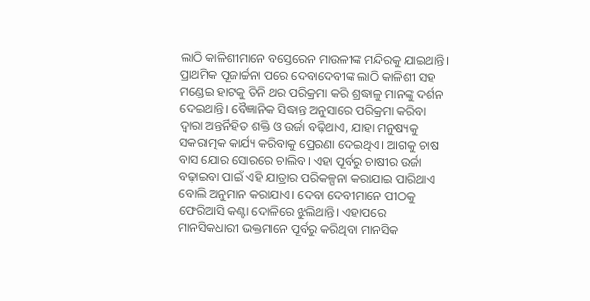ଲାଠି କାଳିଶୀମାନେ ବସ୍ତେରେନ ମାଉଳୀଙ୍କ ମନ୍ଦିରକୁ ଯାଇଥାନ୍ତି। ପ୍ରାଥମିକ ପୂଜାର୍ଚ୍ଚନା ପରେ ଦେବାଦେବୀଙ୍କ ଲାଠି କାଳିଶୀ ସହ ମଣ୍ଡେଇ ହାଟକୁ ତିନି ଥର ପରିକ୍ରମା କରି ଶ୍ରଦ୍ଧାଳୁ ମାନଙ୍କୁ ଦର୍ଶନ ଦେଇଥାନ୍ତି। ବୈଜ୍ଞାନିକ ସିଦ୍ଧାନ୍ତ ଅନୁସାରେ ପରିକ୍ରମା କରିବା ଦ୍ବାରା ଅନ୍ତର୍ନିହିତ ଶକ୍ତି ଓ ଉର୍ଜା ବଢ଼ିଥାଏ, ଯାହା ମନୁଷ୍ୟକୁ ସକରାତ୍ମକ କାର୍ଯ୍ୟ କରିବାକୁ ପ୍ରେରଣା ଦେଇଥିଏ। ଆଗକୁ ଚାଷ ବାସ ଯୋର ସୋରରେ ଚାଲିବ। ଏହା ପୂର୍ବରୁ ଚାଷୀର ଉର୍ଜା ବଢ଼ାଇବା ପାଇଁ ଏହି ଯାତ୍ରାର ପରିକଳ୍ପନା କରାଯାଇ ପାରିଥାଏ ବୋଲି ଅନୁମାନ କରାଯାଏ। ଦେବା ଦେବୀମାନେ ପୀଠକୁ ଫେରିଆସି କଣ୍ଟା ଦୋଳିରେ ଝୁଲିଥାନ୍ତି। ଏହାପରେ ମାନସିକଧାରୀ ଭକ୍ତମାନେ ପୂର୍ବରୁ କରିଥିବା ମାନସିକ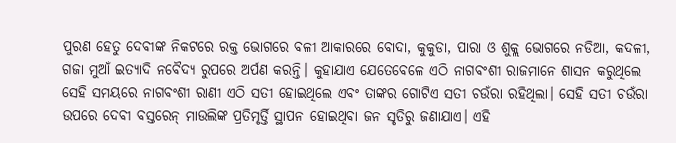ପୁରଣ ହେତୁ ଦେବୀଙ୍କ ନିକଟରେ ରକ୍ତ ଭୋଗରେ ବଳୀ ଆକାରରେ ବୋଦା, କୁକୁଡା, ପାରା ଓ ଶୁକ୍ଲ ଭୋଗରେ ନଡିଆ, କଦଳୀ, ଗଜା ମୁଆଁ ଇତ୍ୟାଦି ନବୈଦ୍ୟ ରୁପରେ ଅର୍ପଣ କରନ୍ତି। କୁହାଯାଏ ଯେତେବେଳେ ଏଠି ନାଗବଂଶୀ ରାଜମାନେ ଶାସନ କରୁଥିଲେ ସେହି ସମୟରେ ନାଗବଂଶୀ ରାଣୀ ଏଠି ସତୀ ହୋଇଥିଲେ ଏବଂ ତାଙ୍କର ଗୋଟିଏ ସତୀ ଚଉଁରା ରହିଥିଲା। ସେହି ସତୀ ଚଉଁରା ଉପରେ ଦେବୀ ବସ୍ତରେନ୍ ମାଉଲିଙ୍କ ପ୍ରତିମୃର୍ତ୍ତି ସ୍ଥାପନ ହୋଇଥିବା ଜନ ସୃତିରୁ ଜଣାଯାଏ। ଏହି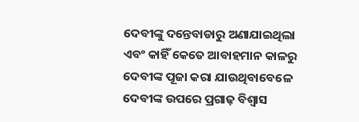ଦେବୀଙ୍କୁ ଦନ୍ତେବାଡାରୁ ଅଣାଯାଇଥିଲା ଏବଂ କାହିଁ କେତେ ଆବାହମାନ କାଳରୁ ଦେବୀଙ୍କ ପୂଜା କରା ଯାଉଥିବାବେଳେ ଦେବୀଙ୍କ ଉପରେ ପ୍ରଗାଢ଼ ବିଶ୍ୱାସ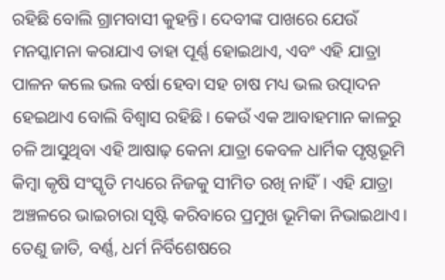ରହିଛି ବୋଲି ଗ୍ରାମବାସୀ କୁହନ୍ତି। ଦେବୀଙ୍କ ପାଖରେ ଯେଉଁ ମନସ୍କାମନା କରାଯାଏ ତାହା ପୂର୍ଣ୍ଣ ହୋଇଥାଏ, ଏବଂ ଏହି ଯାତ୍ରା ପାଳନ କଲେ ଭଲ ବର୍ଷା ହେବା ସହ ଚାଷ ମଧ୍ୟ ଭଲ ଉତ୍ପାଦନ ହେଇଥାଏ ବୋଲି ବିଶ୍ୱାସ ରହିଛି। କେଉଁ ଏକ ଆବାହମାନ କାଳରୁ ଚଳି ଆସୁଥିବା ଏହି ଆଷାଢ଼ କେନା ଯାତ୍ରା କେବଳ ଧାର୍ମିକ ପୃଷ୍ଠଭୂମି କିମ୍ବା କୃଷି ସଂସ୍କୃତି ମଧ୍ୟରେ ନିଜକୁ ସୀମିତ ରଖି ନାହିଁ। ଏହି ଯାତ୍ରା ଅଞ୍ଚଳରେ ଭାଇଚାରା ସୃଷ୍ଟି କରିବାରେ ପ୍ରମୁଖ ଭୂମିକା ନିଭାଇଥାଏ। ତେଣୁ ଜାତି, ବର୍ଣ୍ଣ, ଧର୍ମ ନିର୍ବିଶେଷରେ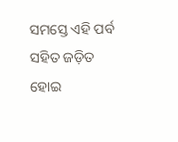ସମସ୍ତେ ଏହି ପର୍ବ ସହିତ ଜଡ଼ିତ ହୋଇ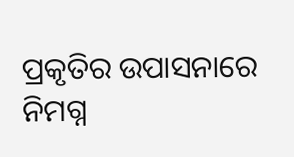ପ୍ରକୃତିର ଉପାସନାରେ ନିମଗ୍ନ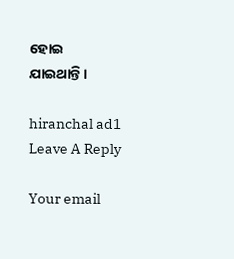ହୋଇ ଯାଇଥାନ୍ତି।

hiranchal ad1
Leave A Reply

Your email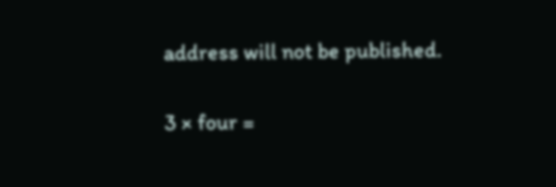address will not be published.

3 × four =